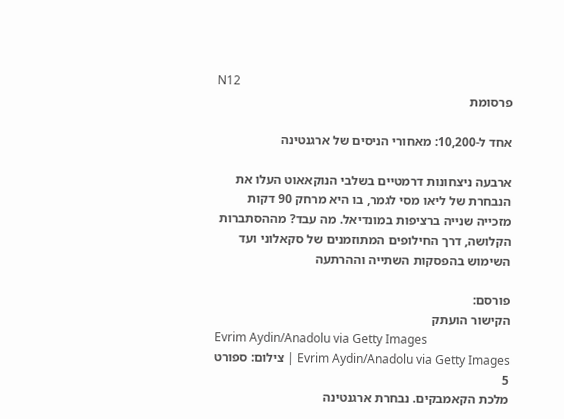N12
פרסומת

אחד ל-10,200: מאחורי הניסים של ארגנטינה

ארבעה ניצחונות דרמטיים בשלבי הנוקאאוט העלו את הנבחרת של ליאו מסי לגמר, בו היא מרחק 90 דקות מזכייה שנייה ברציפות במונדיאל. מה עבד? מההסתברות הקלושה, דרך החילופים המתוזמנים של סקאלוני ועד השימוש בהפסקות השתייה וההרתעה

פורסם:
הקישור הועתק
Evrim Aydin/Anadolu via Getty Images
Evrim Aydin/Anadolu via Getty Images | צילום: ספורט 5
מלכת הקאמבקים. נבחרת ארגנטינה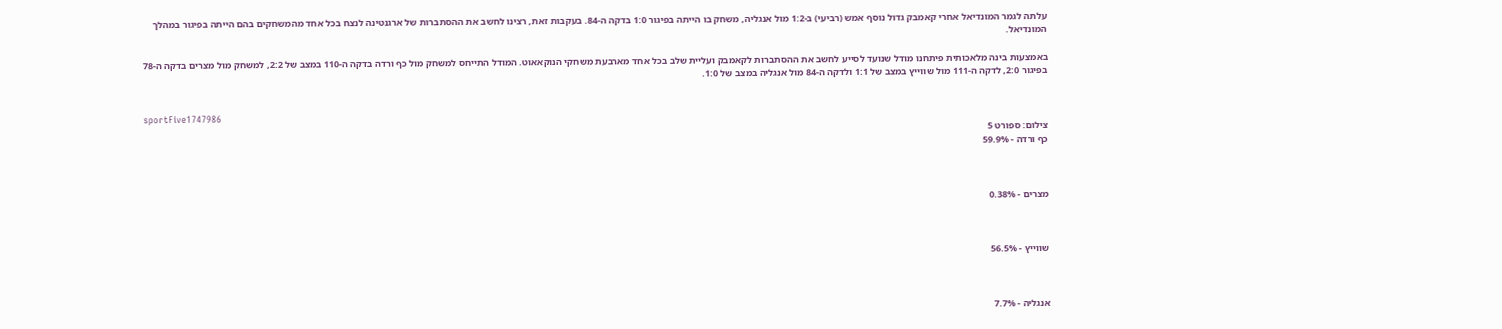עלתה לגמר המונדיאל אחרי קאמבק גדול נוסף אמש (רביעי) ב-1:2 מול אנגליה, משחק בו הייתה בפיגור 1:0 בדקה ה-84. בעקבות זאת, רצינו לחשב את ההסתברות של ארגנטינה לנצח בכל אחד מהמשחקים בהם הייתה בפיגור במהלך המונדיאל.

באמצעות בינה מלאכותית פיתחנו מודל שנועד לסייע לחשב את ההסתברות לקאמבק ועליית שלב בכל אחד מארבעת משחקי הנוקאאוט. המודל התייחס למשחק מול כף ורדה בדקה ה-110 במצב של 2:2, למשחק מול מצרים בדקה ה-78 בפיגור 2:0, לדקה ה-111 מול שווייץ במצב של 1:1 ולדקה ה-84 מול אנגליה במצב של 1:0.


sportFive1747986
צילום: ספורט 5
כף ורדה - 59.9%



מצרים - 0.38%



שווייץ - 56.5%



אנגליה - 7.7%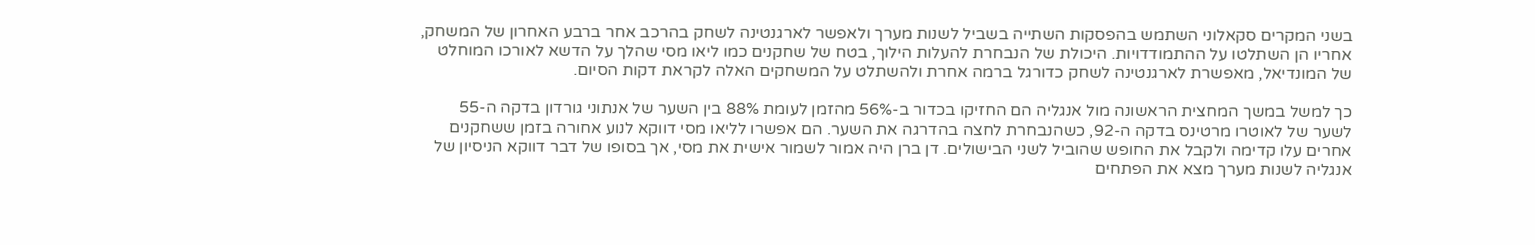בשני המקרים סקאלוני השתמש בהפסקות השתייה בשביל לשנות מערך ולאפשר לארגנטינה לשחק בהרכב אחר ברבע האחרון של המשחק, אחריו הן השתלטו על ההתמודדויות. היכולת של הנבחרת להעלות הילוך, בטח של שחקנים כמו ליאו מסי שהלך על הדשא לאורכו המוחלט של המונדיאל, מאפשרת לארגנטינה לשחק כדורגל ברמה אחרת ולהשתלט על המשחקים האלה לקראת דקות הסיום.

כך למשל במשך המחצית הראשונה מול אנגליה הם החזיקו בכדור ב-56% מהזמן לעומת 88% בין השער של אנתוני גורדון בדקה ה-55 לשער של לאוטרו מרטינס בדקה ה-92, כשהנבחרת לחצה בהדרגה את השער. הם אפשרו לליאו מסי דווקא לנוע אחורה בזמן ששחקנים אחרים עלו קדימה ולקבל את החופש שהוביל לשני הבישולים. דן ברן היה אמור לשמור אישית את מסי, אך בסופו של דבר דווקא הניסיון של אנגליה לשנות מערך מצא את הפתחים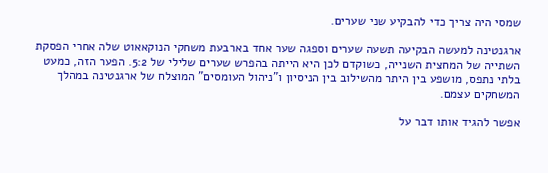שמסי היה צריך כדי להבקיע שני שערים.

ארגנטינה למעשה הבקיעה תשעה שערים וספגה שער אחד בארבעת משחקי הנוקאאוט שלה אחרי הפסקת השתייה של המחצית השנייה, כשוקדם לכן היא הייתה בהפרש שערים שלילי של 5:2. הפער הזה, כמעט בלתי נתפס, מושפע בין היתר מהשילוב בין הניסיון ו"ניהול העומסים" המוצלח של ארגנטינה במהלך המשחקים עצמם.

אפשר להגיד אותו דבר על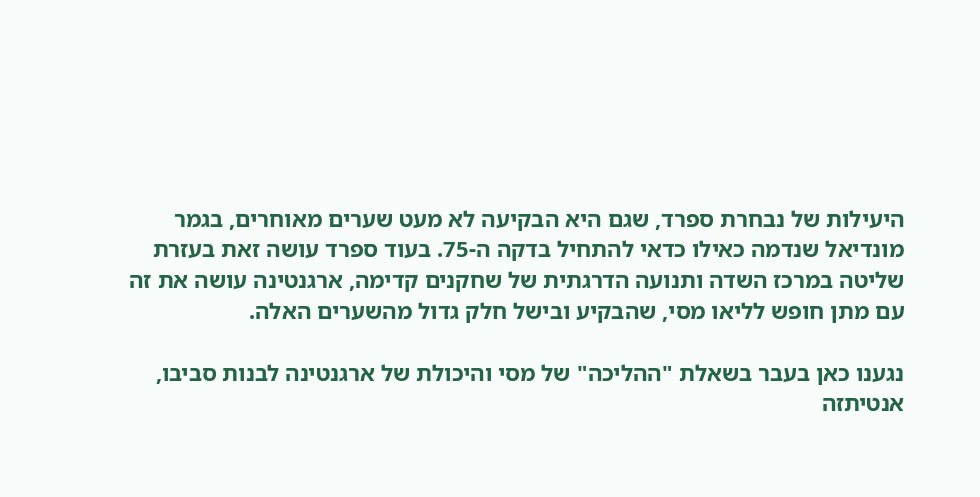היעילות של נבחרת ספרד, שגם היא הבקיעה לא מעט שערים מאוחרים, בגמר מונדיאל שנדמה כאילו כדאי להתחיל בדקה ה-75. בעוד ספרד עושה זאת בעזרת שליטה במרכז השדה ותנועה הדרגתית של שחקנים קדימה, ארגנטינה עושה את זה עם מתן חופש לליאו מסי, שהבקיע ובישל חלק גדול מהשערים האלה.

נגענו כאן בעבר בשאלת "ההליכה" של מסי והיכולת של ארגנטינה לבנות סביבו, אנטיתזה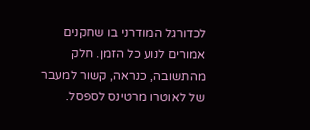לכדורגל המודרני בו שחקנים אמורים לנוע כל הזמן. חלק מהתשובה, כנראה, קשור למעבר של לאוטרו מרטינס לספסל.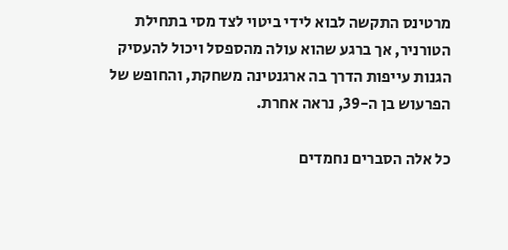מרטינס התקשה לבוא לידי ביטוי לצד מסי בתחילת הטורניר, אך ברגע שהוא עולה מהספסל ויכול להעסיק הגנות עייפות הדרך בה ארגנטינה משחקת, והחופש של הפרעוש בן ה-39, נראה אחרת.

כל אלה הסברים נחמדים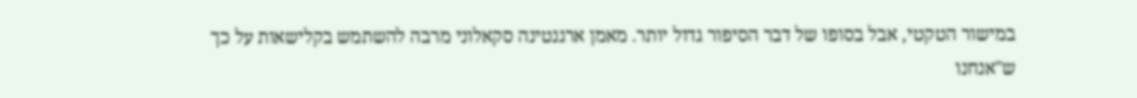במישור הטקטי, אבל בסופו של דבר הסיפור גדול יותר. מאמן ארגנטינה סקאלוני מרבה להשתמש בקלישאות על כך ש"אנחנו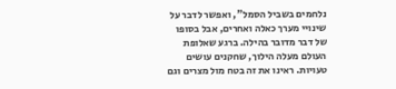נלחמים בשביל הסמל", ואפשר לדבר על שינויי מערך כאלה ואחרים, אבל בסופו של דבר מדובר בהילה. ברגע שאלופת העולם מעלה הילוך, שחקנים עושים טעויות. ראינו את זה בטח מול מצרים וגם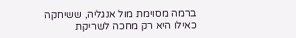ברמה מסוימת מול אנגליה, ששיחקה כאילו היא רק מחכה לשריקת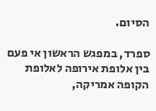הסיום.

ספרד, במפגש הראשון אי פעם בין אלופת אירופה לאלופת הקופה אמריקה,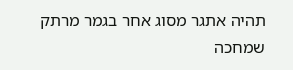תהיה אתגר מסוג אחר בגמר מרתק שמחכה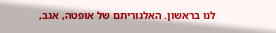לנו בראשון. האלגוריתם של אופטה, אגב,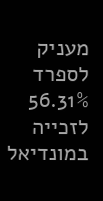מעניק לספרד 56.31% לזכייה במונדיאל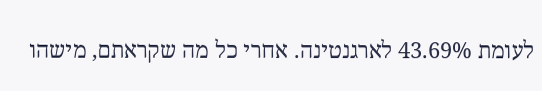לעומת 43.69% לארגנטינה. אחרי כל מה שקראתם, מישהו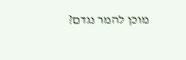מוכן להמר נגדם?